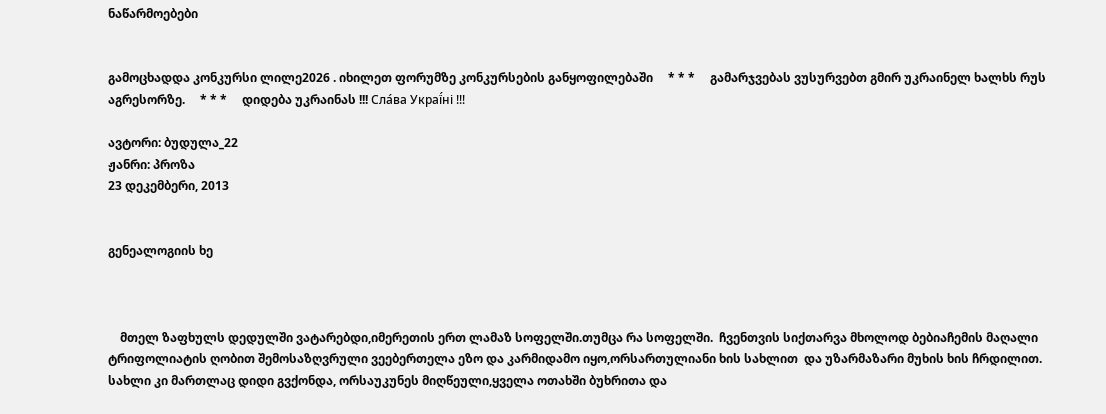ნაწარმოებები


გამოცხადდა კონკურსი ლილე2026 . იხილეთ ფორუმზე კონკურსების განყოფილებაში     * * *     გამარჯვებას ვუსურვებთ გმირ უკრაინელ ხალხს რუს აგრესორზე.     * * *     დიდება უკრაინას !!! Сла́ва Украї́ні !!!

ავტორი: ბუდულა_22
ჟანრი: პროზა
23 დეკემბერი, 2013


გენეალოგიის ხე



    მთელ ზაფხულს დედულში ვატარებდი,იმერეთის ერთ ლამაზ სოფელში.თუმცა რა სოფელში.  ჩვენთვის სიქთარვა მხოლოდ ბებიაჩემის მაღალი ტრიფოლიატის ღობით შემოსაზღვრული ვეებერთელა ეზო და კარმიდამო იყო,ორსართულიანი ხის სახლით  და უზარმაზარი მუხის ხის ჩრდილით. სახლი კი მართლაც დიდი გვქონდა, ორსაუკუნეს მიღწეული,ყველა ოთახში ბუხრითა და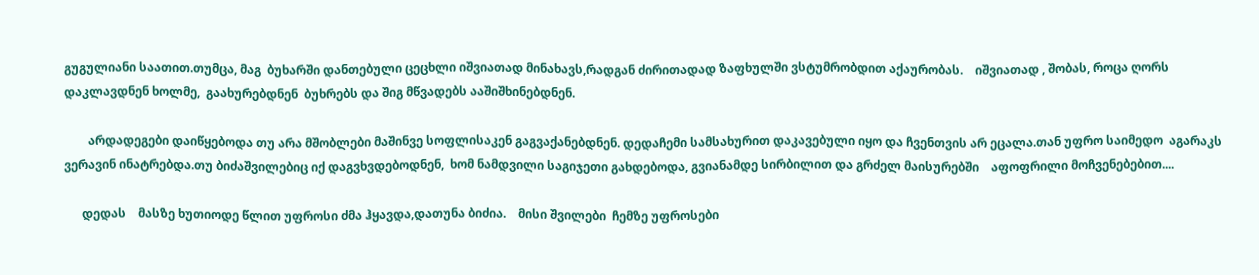გუგულიანი საათით.თუმცა, მაგ  ბუხარში დანთებული ცეცხლი იშვიათად მინახავს,რადგან ძირითადად ზაფხულში ვსტუმრობდით აქაურობას.    იშვიათად , შობას, როცა ღორს დაკლავდნენ ხოლმე,  გაახურებდნენ  ბუხრებს და შიგ მწვადებს ააშიშხინებდნენ.

        არდადეგები დაიწყებოდა თუ არა მშობლები მაშინვე სოფლისაკენ გაგვაქანებდნენ. დედაჩემი სამსახურით დაკავებული იყო და ჩვენთვის არ ეცალა.თან უფრო საიმედო  აგარაკს ვერავინ ინატრებდა.თუ ბიძაშვილებიც იქ დაგვხვდებოდნენ,  ხომ ნამდვილი საგიჯეთი გახდებოდა, გვიანამდე სირბილით და გრძელ მაისურებში    აფოფრილი მოჩვენებებით....

      დედას    მასზე ხუთიოდე წლით უფროსი ძმა ჰყავდა,დათუნა ბიძია.    მისი შვილები  ჩემზე უფროსები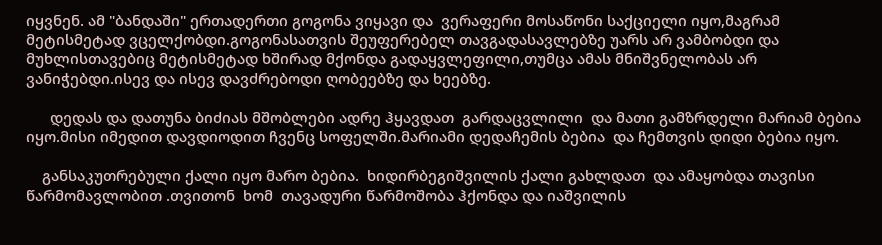იყვნენ. ამ "ბანდაში" ერთადერთი გოგონა ვიყავი და  ვერაფერი მოსაწონი საქციელი იყო,მაგრამ მეტისმეტად ვცელქობდი.გოგონასათვის შეუფერებელ თავგადასავლებზე უარს არ ვამბობდი და მუხლისთავებიც მეტისმეტად ხშირად მქონდა გადაყვლეფილი,თუმცა ამას მნიშვნელობას არ ვანიჭებდი.ისევ და ისევ დავძრებოდი ღობეებზე და ხეებზე.

      დედას და დათუნა ბიძიას მშობლები ადრე ჰყავდათ  გარდაცვლილი  და მათი გამზრდელი მარიამ ბებია იყო.მისი იმედით დავდიოდით ჩვენც სოფელში.მარიამი დედაჩემის ბებია  და ჩემთვის დიდი ბებია იყო.

    განსაკუთრებული ქალი იყო მარო ბებია.  ხიდირბეგიშვილის ქალი გახლდათ  და ამაყობდა თავისი წარმომავლობით .თვითონ  ხომ  თავადური წარმოშობა ჰქონდა და იაშვილის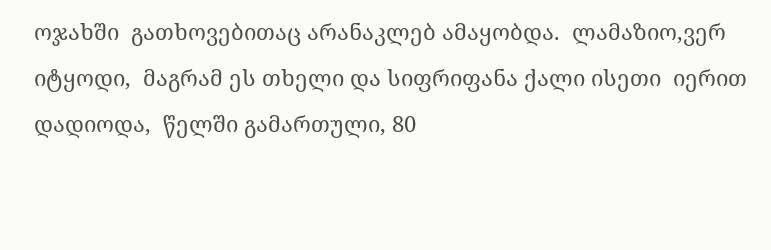ოჯახში  გათხოვებითაც არანაკლებ ამაყობდა.  ლამაზიო,ვერ იტყოდი,  მაგრამ ეს თხელი და სიფრიფანა ქალი ისეთი  იერით დადიოდა,  წელში გამართული, 80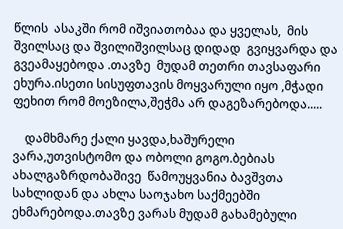წლის  ასაკში რომ იშვიათობაა და ყველას,  მის შვილსაც და შვილიშვილსაც დიდად  გვიყვარდა და  გვეამაყებოდა .თავზე  მუდამ თეთრი თავსაფარი ეხურა.ისეთი სისუფთავის მოყვარული იყო ,მჭადი ფეხით რომ მოეზილა,შეჭმა არ დაგეზარებოდა.....

    დამხმარე ქალი ყავდა,ხაშურელი ვარა,უთვისტომო და ობოლი გოგო.ბებიას  ახალგაზრდობაშივე  წამოუყვანია ბავშვთა სახლიდან და ახლა საოჯახო საქმეებში ეხმარებოდა.თავზე ვარას მუდამ გახამებული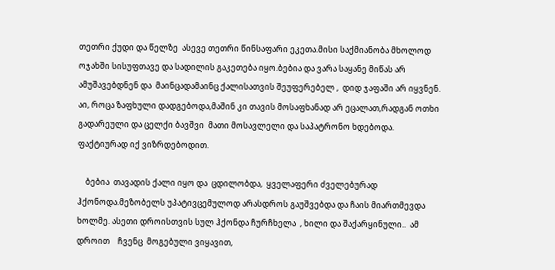თეთრი ქუდი და წელზე  ასევე თეთრი წინსაფარი ეკეთა.მისი საქმიანობა მხოლოდ ოჯახში სისუფთავე და სადილის გაკეთება იყო.ბებია და ვარა საყანე მიწას არ ამუშავებდნენ და  მაინცადამაინც ქალისათვის შეუფერებელ ,  დიდ ჯაფაში არ იყვნენ.  აი, როცა ზაფხული დადგებოდა,მაშინ კი თავის მოსაფხანად არ ეცალათ,რადგან ოთხი გადარეული და ცელქი ბავშვი  მათი მოსავლელი და საპატრონო ხდებოდა. ფაქტიურად იქ ვიზრდებოდით.

    ბებია  თავადის ქალი იყო და  ცდილობდა,  ყველაფერი ძველებურად ჰქონოდა.მეზობელს უპატივცემულოდ არასდროს გაუშვებდა და ჩაის მიართმევდა ხოლმე. ასეთი დროისთვის სულ ჰქონდა ჩურჩხელა  , ხილი და შაქარყინული..  ამ დროით    ჩვენც  მოგებული ვიყავით,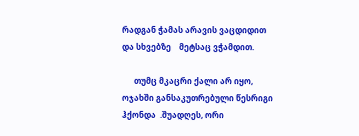რადგან ჭამას არავის ვაცდიდით და სხვებზე    მეტსაც ვჭამდით.

      თუმც მკაცრი ქალი არ იყო,  ოჯახში განსაკუთრებული წესრიგი ჰქონდა  .შუადღეს, ორი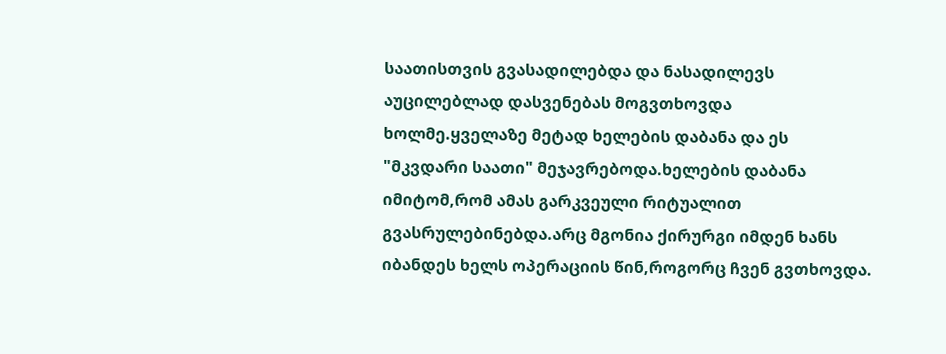საათისთვის გვასადილებდა და ნასადილევს აუცილებლად დასვენებას მოგვთხოვდა ხოლმე.ყველაზე მეტად ხელების დაბანა და ეს "მკვდარი საათი" მეჯავრებოდა.ხელების დაბანა იმიტომ,რომ ამას გარკვეული რიტუალით გვასრულებინებდა.არც მგონია ქირურგი იმდენ ხანს იბანდეს ხელს ოპერაციის წინ,როგორც ჩვენ გვთხოვდა.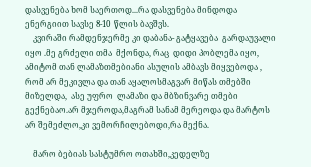დასვენება ხომ საერთოდ...რა დასვენება მინდოდა ენერგიით სავსე 8-10  წლის ბავშვს.
    კვირაში რამდენჯერმე კი დაბანა- გატყავება  გარდაუვალი იყო .მე გრძელი თმა  მქონდა, რაც  დიდი პობლემა იყო,  ამიტომ თან ლამაზთმებიანი ასულის ამბავს მიყვებოდა , რომ არ მეკივლა და თან აყალოსმაგვარ მიწას თმებში მიზელდა,  ასე უფრო  ლამაზი და მბზინვარე თმები გექნებაო.არ მჯეროდა,მაგრამ სანამ მერეოდა და მარტოს არ შემეძლო,კი ვემორჩილებოდი,რა მექნა.

    მარო ბებიას სასტუმრო ოთახში,კედელზე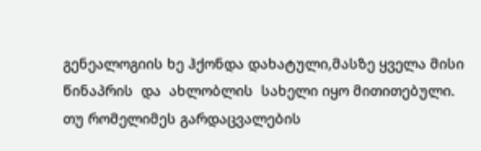გენეალოგიის ხე ჰქონდა დახატული,მასზე ყველა მისი წინაპრის  და  ახლობლის  სახელი იყო მითითებული. თუ რომელიმეს გარდაცვალების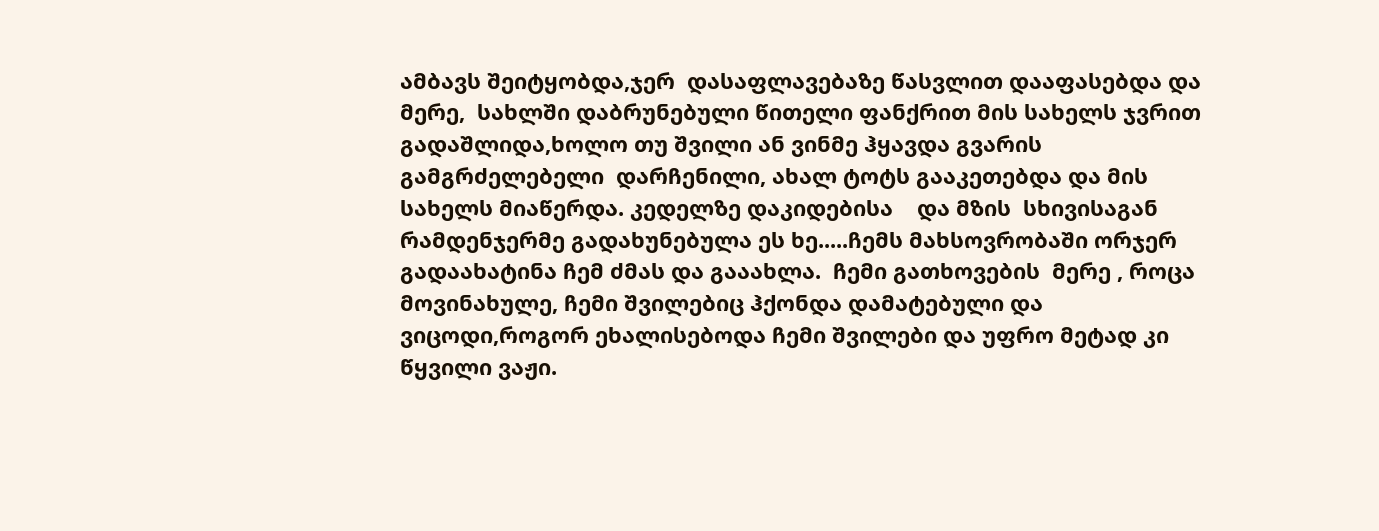ამბავს შეიტყობდა,ჯერ  დასაფლავებაზე წასვლით დააფასებდა და მერე,  სახლში დაბრუნებული წითელი ფანქრით მის სახელს ჯვრით გადაშლიდა,ხოლო თუ შვილი ან ვინმე ჰყავდა გვარის გამგრძელებელი  დარჩენილი, ახალ ტოტს გააკეთებდა და მის სახელს მიაწერდა. კედელზე დაკიდებისა    და მზის  სხივისაგან  რამდენჯერმე გადახუნებულა ეს ხე.....ჩემს მახსოვრობაში ორჯერ გადაახატინა ჩემ ძმას და გააახლა.  ჩემი გათხოვების  მერე , როცა მოვინახულე, ჩემი შვილებიც ჰქონდა დამატებული და ვიცოდი,როგორ ეხალისებოდა ჩემი შვილები და უფრო მეტად კი წყვილი ვაჟი.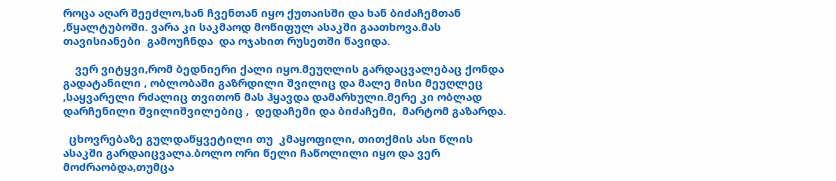როცა აღარ შეეძლო,ხან ჩვენთან იყო ქუთაისში და ხან ბიძაჩემთან ,წყალტუბოში. ვარა კი საკმაოდ მოწიფულ ასაკში გაათხოვა.მას თავისიანები  გამოუჩნდა  და ოჯახით რუსეთში წავიდა.

    ვერ ვიტყვი,რომ ბედნიერი ქალი იყო.მეუღლის გარდაცვალებაც ქონდა გადატანილი , ობლობაში გაზრდილი შვილიც და მალე მისი მეუღლეც ,საყვარელი რძალიც თვითონ მას ჰყავდა დამარხული.მერე კი ობლად დარჩენილი შვილიშვილებიც ,  დედაჩემი და ბიძაჩემი,  მარტომ გაზარდა.

  ცხოვრებაზე გულდაწყვეტილი თუ  კმაყოფილი, თითქმის ასი წლის ასაკში გარდაიცვალა.ბოლო ორი წელი ჩაწოლილი იყო და ვერ მოძრაობდა,თუმცა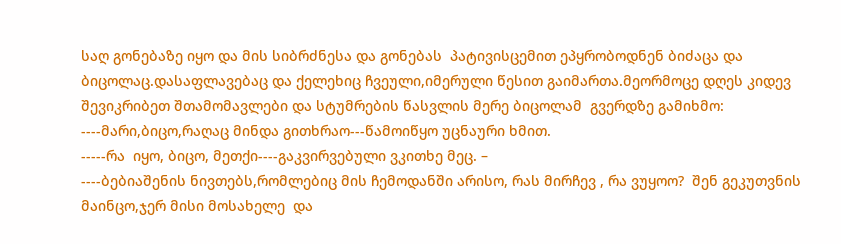საღ გონებაზე იყო და მის სიბრძნესა და გონებას  პატივისცემით ეპყრობოდნენ ბიძაცა და ბიცოლაც.დასაფლავებაც და ქელეხიც ჩვეული,იმერული წესით გაიმართა.მეორმოცე დღეს კიდევ შევიკრიბეთ შთამომავლები და სტუმრების წასვლის მერე ბიცოლამ  გვერდზე გამიხმო:
----მარი,ბიცო,რაღაც მინდა გითხრაო---წამოიწყო უცნაური ხმით.
-----რა  იყო, ბიცო, მეთქი----გაკვირვებული ვკითხე მეც. –
----ბებიაშენის ნივთებს,რომლებიც მის ჩემოდანში არისო, რას მირჩევ , რა ვუყოო?  შენ გეკუთვნის მაინცო,ჯერ მისი მოსახელე  და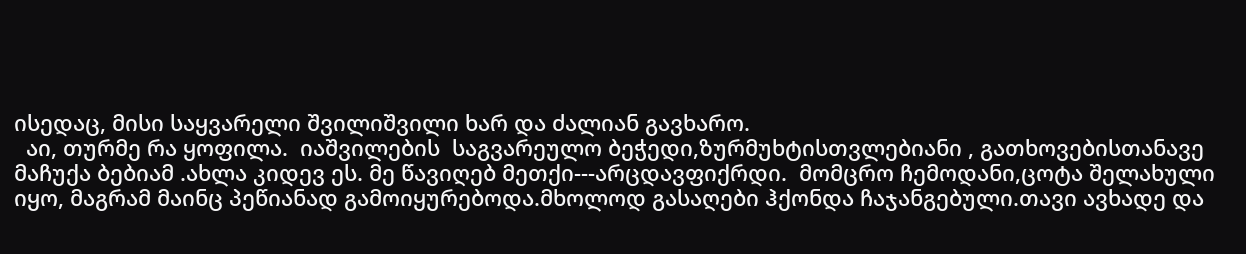ისედაც, მისი საყვარელი შვილიშვილი ხარ და ძალიან გავხარო.
  აი, თურმე რა ყოფილა.  იაშვილების  საგვარეულო ბეჭედი,ზურმუხტისთვლებიანი , გათხოვებისთანავე მაჩუქა ბებიამ .ახლა კიდევ ეს. მე წავიღებ მეთქი---არცდავფიქრდი.  მომცრო ჩემოდანი,ცოტა შელახული  იყო, მაგრამ მაინც პეწიანად გამოიყურებოდა.მხოლოდ გასაღები ჰქონდა ჩაჯანგებული.თავი ავხადე და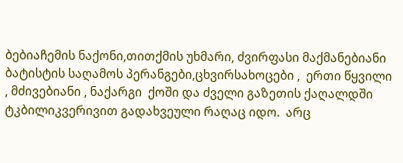ბებიაჩემის ნაქონი,თითქმის უხმარი, ძვირფასი მაქმანებიანი ბატისტის საღამოს პერანგები,ცხვირსახოცები ,  ერთი წყვილი , მძივებიანი , ნაქარგი  ქოში და ძველი გაზეთის ქაღალდში ტკბილიკვერივით გადახვეული რაღაც იდო.  არც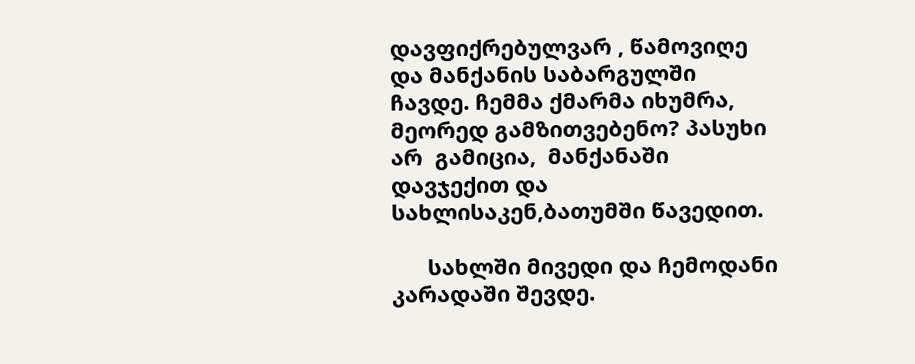დავფიქრებულვარ , წამოვიღე და მანქანის საბარგულში ჩავდე. ჩემმა ქმარმა იხუმრა,  მეორედ გამზითვებენო? პასუხი არ  გამიცია,  მანქანაში დავჯექით და სახლისაკენ,ბათუმში წავედით.

      სახლში მივედი და ჩემოდანი კარადაში შევდე.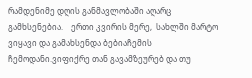რამდენიმე დღის განმავლობაში აღარც
გამხსენებია.    ერთი კვირის მერე,  სახლში მარტო ვიყავი და გამახსენდა ბებიაჩემის
ჩემოდანი.ვიფიქრე თან გავამზეურებ და თუ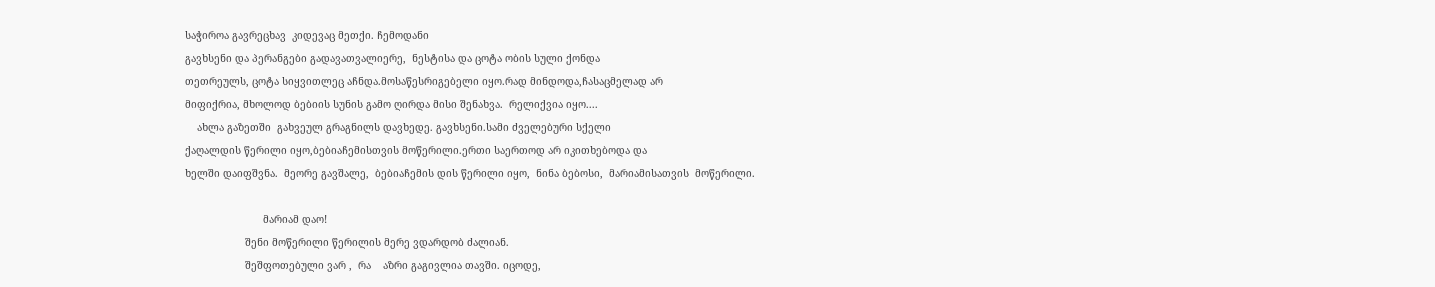საჭიროა გავრეცხავ  კიდევაც მეთქი. ჩემოდანი
გავხსენი და პერანგები გადავათვალიერე,  ნესტისა და ცოტა ობის სული ქონდა
თეთრეულს, ცოტა სიყვითლეც აჩნდა.მოსაწესრიგებელი იყო.რად მინდოდა,ჩასაცმელად არ
მიფიქრია, მხოლოდ ბებიის სუნის გამო ღირდა მისი შენახვა.  რელიქვია იყო....
    ახლა გაზეთში  გახვეულ გრაგნილს დავხედე. გავხსენი.სამი ძველებური სქელი
ქაღალდის წერილი იყო,ბებიაჩემისთვის მოწერილი.ერთი საერთოდ არ იკითხებოდა და
ხელში დაიფშვნა.  მეორე გავშალე,  ბებიაჩემის დის წერილი იყო,  ნინა ბებოსი,  მარიამისათვის  მოწერილი.

                          მარიამ დაო!
                    შენი მოწერილი წერილის მერე ვდარდობ ძალიან.
                    შეშფოთებული ვარ ,  რა    აზრი გაგივლია თავში. იცოდე,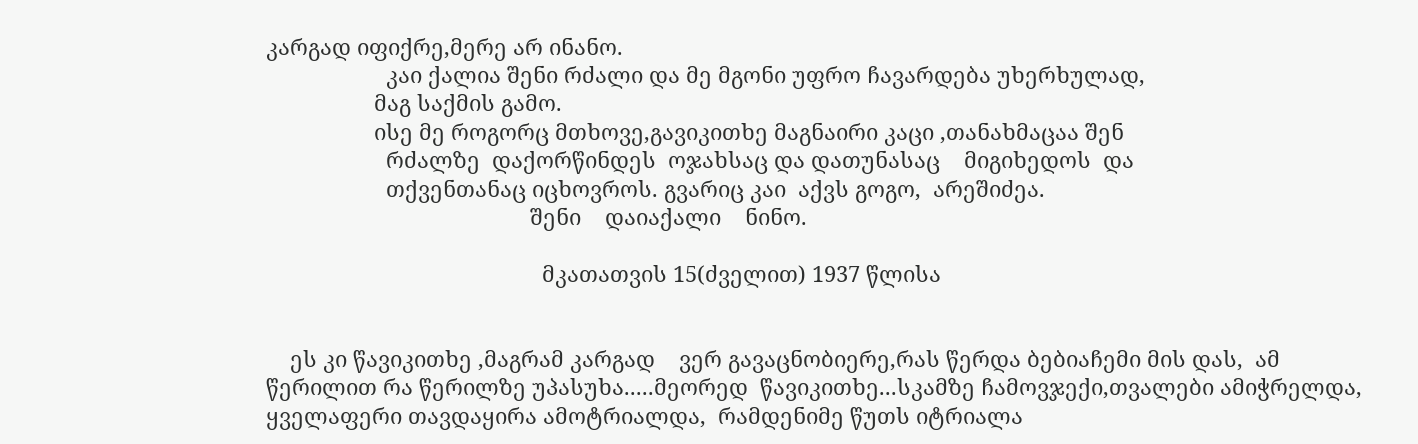კარგად იფიქრე,მერე არ ინანო.
                    კაი ქალია შენი რძალი და მე მგონი უფრო ჩავარდება უხერხულად,
                  მაგ საქმის გამო.
                  ისე მე როგორც მთხოვე,გავიკითხე მაგნაირი კაცი ,თანახმაცაა შენ
                    რძალზე  დაქორწინდეს  ოჯახსაც და დათუნასაც    მიგიხედოს  და
                    თქვენთანაც იცხოვროს. გვარიც კაი  აქვს გოგო,  არეშიძეა.
                                            შენი    დაიაქალი    ნინო.

                                              მკათათვის 15(ძველით) 1937 წლისა


    ეს კი წავიკითხე ,მაგრამ კარგად    ვერ გავაცნობიერე,რას წერდა ბებიაჩემი მის დას,  ამ
წერილით რა წერილზე უპასუხა.....მეორედ  წავიკითხე...სკამზე ჩამოვჯექი,თვალები ამიჭრელდა,
ყველაფერი თავდაყირა ამოტრიალდა,  რამდენიმე წუთს იტრიალა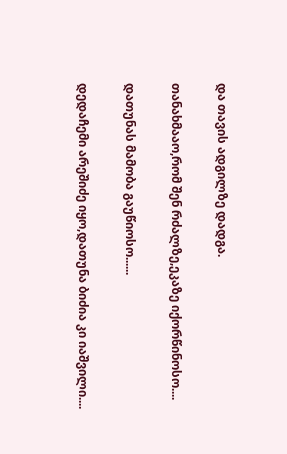და თავის ადგილზე დადგა.

თანახმააო,რომ შენ რძალზე,ეკაზე იქორწინოსო....

დათუნას მამობა გაუწიოსო......

დედაჩემი არეშიძე იყო,დათუნა ბიძია კი იაშვილი....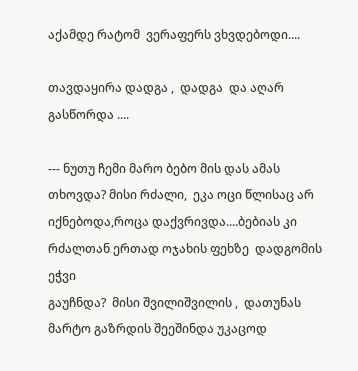აქამდე რატომ  ვერაფერს ვხვდებოდი....

თავდაყირა დადგა ,  დადგა  და აღარ გასწორდა ....

--- ნუთუ ჩემი მარო ბებო მის დას ამას  თხოვდა? მისი რძალი,  ეკა ოცი წლისაც არ
იქნებოდა,როცა დაქვრივდა....ბებიას კი  რძალთან ერთად ოჯახის ფეხზე  დადგომის ეჭვი
გაუჩნდა?  მისი შვილიშვილის ,  დათუნას მარტო გაზრდის შეეშინდა უკაცოდ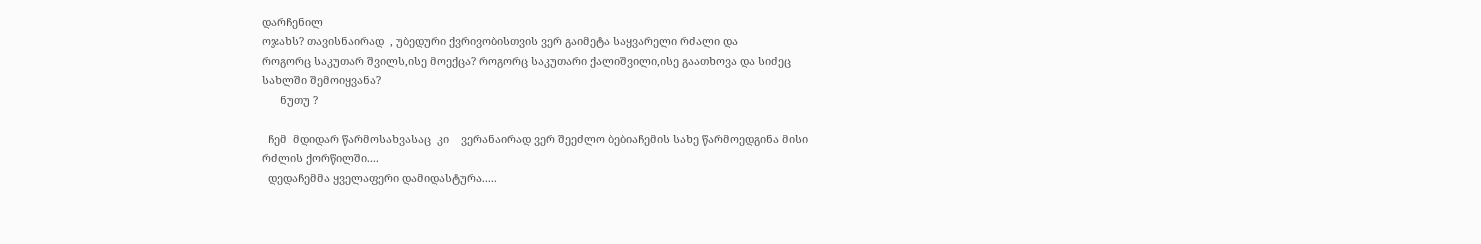დარჩენილ
ოჯახს? თავისნაირად  , უბედური ქვრივობისთვის ვერ გაიმეტა საყვარელი რძალი და
როგორც საკუთარ შვილს,ისე მოექცა? როგორც საკუთარი ქალიშვილი,ისე გაათხოვა და სიძეც
სახლში შემოიყვანა?
      ნუთუ ?

  ჩემ  მდიდარ წარმოსახვასაც  კი    ვერანაირად ვერ შეეძლო ბებიაჩემის სახე წარმოედგინა მისი
რძლის ქორწილში....
  დედაჩემმა ყველაფერი დამიდასტურა.....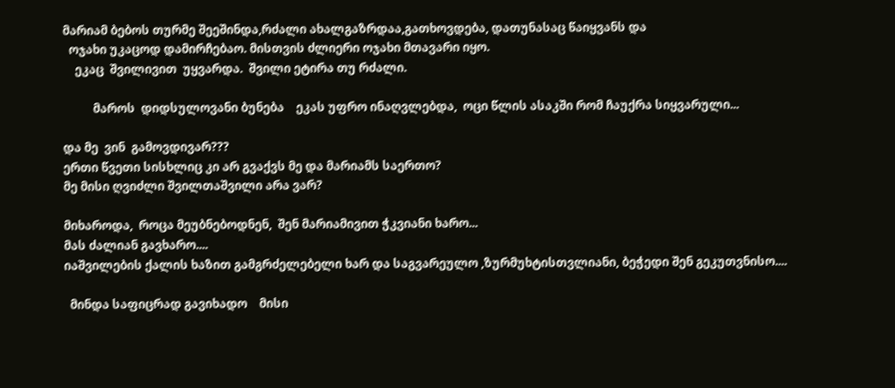მარიამ ბებოს თურმე შეეშინდა,რძალი ახალგაზრდაა,გათხოვდება, დათუნასაც წაიყვანს და
  ოჯახი უკაცოდ დამირჩებაო. მისთვის ძლიერი ოჯახი მთავარი იყო.
    ეკაც  შვილივით  უყვარდა.  შვილი ეტირა თუ რძალი.

          მაროს  დიდსულოვანი ბუნება    ეკას უფრო ინაღვლებდა,  ოცი წლის ასაკში რომ ჩაუქრა სიყვარული...

და მე  ვინ  გამოვდივარ???
ერთი წვეთი სისხლიც კი არ გვაქვს მე და მარიამს საერთო?
მე მისი ღვიძლი შვილთაშვილი არა ვარ?

მიხაროდა,  როცა მეუბნებოდნენ,  შენ მარიამივით ჭკვიანი ხარო...
მას ძალიან გავხარო....
იაშვილების ქალის ხაზით გამგრძელებელი ხარ და საგვარეულო ,ზურმუხტისთვლიანი, ბეჭედი შენ გეკუთვნისო....

  მინდა საფიცრად გავიხადო    მისი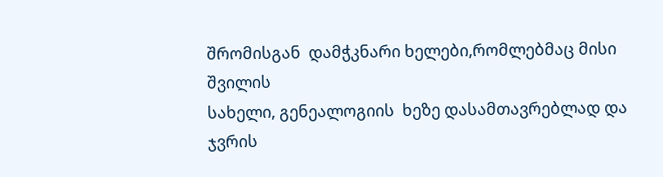შრომისგან  დამჭკნარი ხელები,რომლებმაც მისი შვილის
სახელი, გენეალოგიის  ხეზე დასამთავრებლად და ჯვრის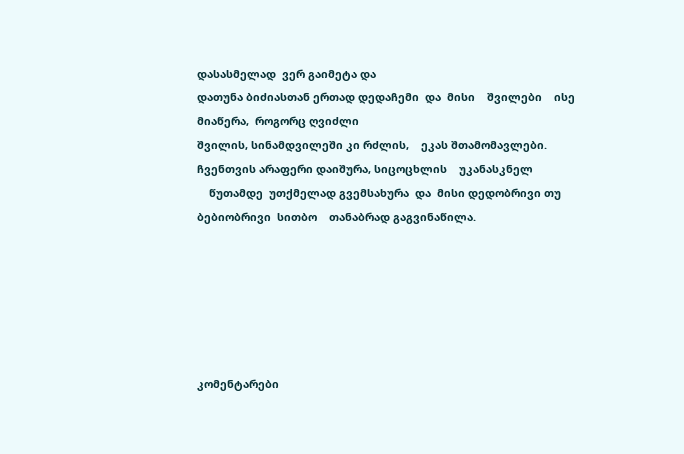დასასმელად  ვერ გაიმეტა და
დათუნა ბიძიასთან ერთად დედაჩემი  და  მისი    შვილები    ისე მიაწერა,  როგორც ღვიძლი
შვილის, სინამდვილეში კი რძლის,    ეკას შთამომავლები.  ჩვენთვის არაფერი დაიშურა, სიცოცხლის    უკანასკნელ
    წუთამდე  უთქმელად გვემსახურა  და  მისი დედობრივი თუ ბებიობრივი  სითბო    თანაბრად გაგვინაწილა.






კომენტარები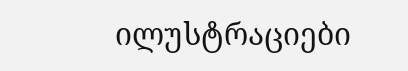ილუსტრაციები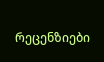რეცენზიები